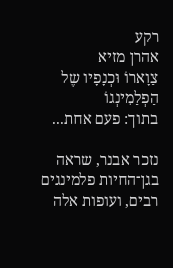רקע
אהרן מזיא
צַוָארוֹ וּכְנָפָיו שֶל הַפְלַמִינְגוֹ
בתוך: פעם אחת...

נזכר אבנר, שראה בגן־החיות פלמינגים רבים, ועופות אלה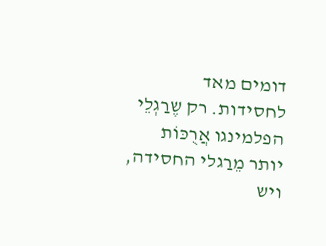דומים מאד לחסידות. רק שֶרַגְלֵי הפלמינגו אֲרֻכּוֹת יותר מֵרַגלי החסידה, ויש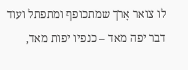לו צואר אָרֹך שמתכופף ומתפתל ועוד דבר יפה מאד – כנפיו יפות מאד,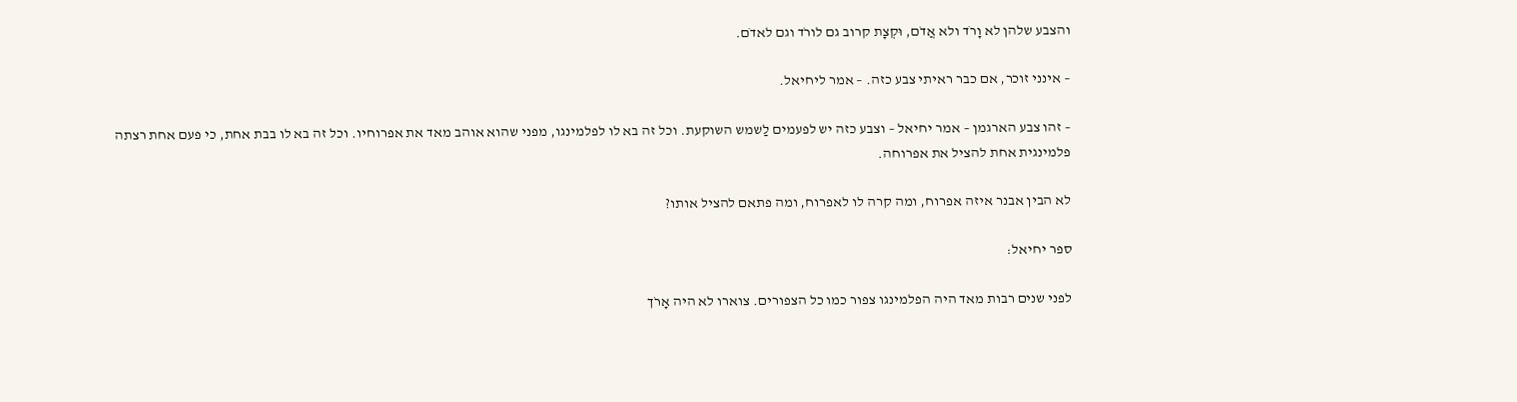והצבע שלהן לא וָרֹד ולא אֲדֹם, וּקְצָת קרוב גם לורֹד וגם לאדֹם.

– אינני זוכר, אם כבר ראיתי צבע כזה. – אמר ליחיאל.

– זהו צבע הארגמן – אמר יחיאל – וצבע כזה יש לפעמים לַשמש השוקעת. וכל זה בא לו לפלמינגו, מפני שהוא אוהב מאד את אפרוחיו. וכל זה בא לו בבת אחת, כי פעם אחת רצתה פלמינגית אחת להציל את אפרוחה.

לא הבין אבנר איזה אפרוח, ומה קרה לו לאפרוח, ומה פתאם להציל אותו?

ספר יחיאל:

לפני שנים רבות מאד היה הפלמינגו צפור כמו כל הצפורים. צוארו לא היה אָרֹך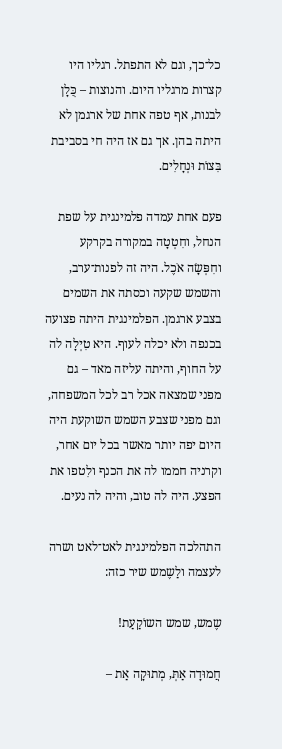כל־כך, וגם לא התפתל. רגליו היו קצרות מרגליו היום. והנוצות – כֻּלָן לבנות, אף טפה אחת של ארגמן לא היתה בהן. אך גם אז היה חי בסביבת בִּצוֹת וּנְחָלִים.

פעם אחת עמדה פלמינגית על שפת הנחל, וחִטְטָה במקורה בקרקע וחִפְּשָׂה אֹכֶל. היה זה לפנות־ערב, והשמש שקעה וכסתה את השמים בצבע ארגמן. הפלמינגית היתה פצועה בכנפה ולא יכלה לעוף. היא טִיְלָה לה על החוף, והיתה עליזה מאד – גם מפני שמצאה אכל רב לכל המשפחה, וגם מפני שצבע השמש השוקעת היה היום יפה יותר מאשר בכל יום אחר, וקרניה חממו לה את הכנף ולִטפו את הפצע. היה לה טוב, והיה לה נעים.

התהלכה הפלמינגית לאט־לאט ושרה לעצמה ולַשֶמש שיר כזה:

שֶמש, שמש השוֹקַעַת!

חֲמוּדָה אַתְּ, מְתוּקָה אַת –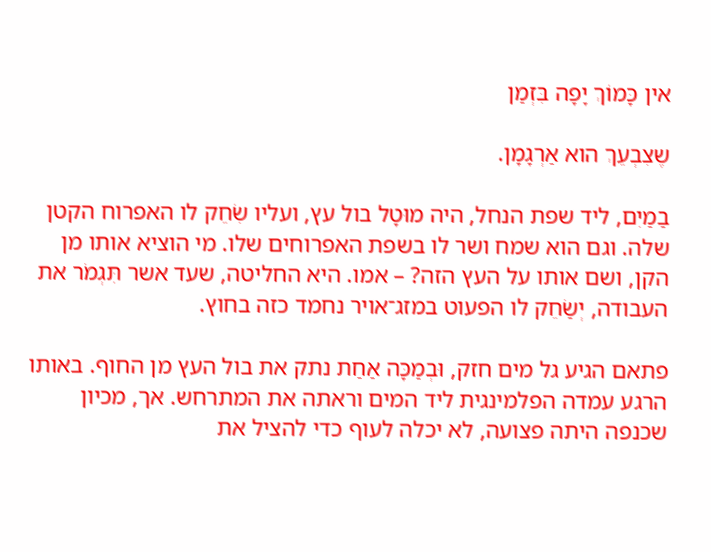אין כָּמוֹךְ יָפָה בִּזְמַן

שֶצִבְעֵךְ הוא אַרְגָמָן.

בַמַיִם, ליד שפת הנחל, היה מוּטָל בול עץ, ועליו שִׂחֵק לו האפרוח הקטן שלה. וגם הוא שמח ושר לו בשפת האפרוחים שלו. מי הוציא אותו מן הקן, ושם אותו על העץ הזה? – אמו. היא החליטה, שעד אשר תִּגְמֹר את העבודה, יְשַׂחֵק לו הפעוט במזג־אויר נחמד כזה בחוץ.

פתאם הגיע גל מים חזק, וּבְמַכָּה אַחַת נתק את בול העץ מן החוף. באותו הרגע עמדה הפלמינגית ליד המים וראתה את המתרחש. אך, מכיון שכנפה היתה פצועה, לא יכלה לעוף כדי להציל את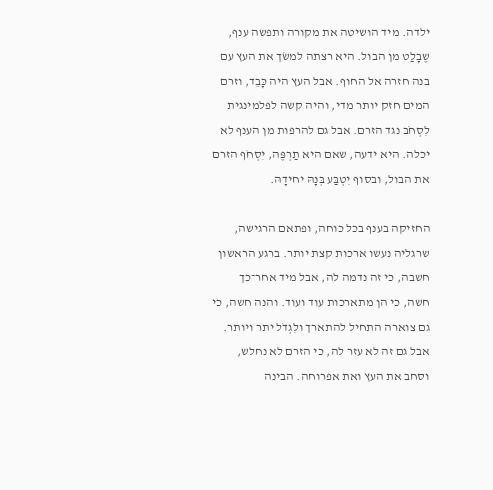ילדה. מיד הושיטה את מקורה ותפשה ענף, שֶבָלַט מן הבול. היא רצתה למשׂך את העץ עם בנה חזרה אל החוף. אבל העץ היה כָּבֵד, וזרם המים חזק יותר מדי, והיה קשה לפלמינגית לִסְחֹב נגד הזרם. אבל גם להרפות מן הענף לא יכלה. היא ידעה, שאם היא תַרְפֶּה, יִסְחֹף הזרם את הבול, ובסוף יִטְבַּע בְּנָהּ יחידָהּ.

החזיקה בענף בכל כוחה, ופתאם הרגישה, שרגליה נעשו ארכות קצת יותר. ברגע הראשון חשבה, כי זה נדמה לה, אבל מיד אחר־כך חשה, כי הן מתארכות עוד ועוד. והנה חשה, כי גם צוארה התחיל להתארך ולִגְדֹל יתר ויותר. אבל גם זה לא עזר לה, כי הזרם לא נחלש, וסחב את העץ ואת אפרוחה. הבינה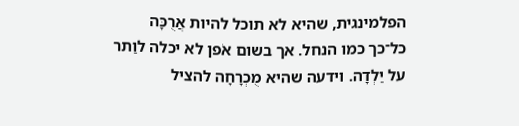הפלמינגית, שהיא לא תוכל להיות אֲרֻכָּה כל־כך כמו הנחל. אך בשום אֹפן לא יכלה לוַתר על יַלְדָה. וידעה שהיא מֻכְרָחָה להציל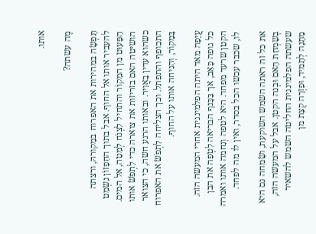אותו.

מֶה עשתה?

תָּפְשָׂה במהירות את האפרוח במַקורהּ, ורצתה להעביר אותו אל החוף. אבל בתוך החִפָזוֹן נִשְמַט הַפָּעוּט מן המַקוֹר והתחיל לִצְנֹח לְמַטָה, אל המים. הושיטה האם בזריזות את צוארה כדי לִתְפֹשׂ אותו כשהוא עדין בָאֲוִיר. ובאותו הרגע חשה, כי הצואר התכופף והתפתל. וכך הצליחה לִתְפֹשׂ את האפרוח בַּמַקוֹר, וְהִניחה אותו על החוף.

עֲיֵפָה מאד היתה הפלמינגית אחרי המעשה הזה. כל גופה כָּאַב, אך בַּכָּנף הבריאה לִטְפָה את הבן הקטן שרעד מפחד. היא לטפה וְנִחמה אותו ואמרה לו, שכבר עכשו הכל בסדר, ואין לו מה לפחד.

את כל זה ראתה השמש השוקעת, ושָׂמחה גם היא בְשִמְחַת הָאם וּבְנה הקטן. אבל על המעשה הזה, שעשתה הפלמינגית החליטה השמש להשאיר מַתָנָה לְתָמיד, וּפִזְרָה קְצָת מן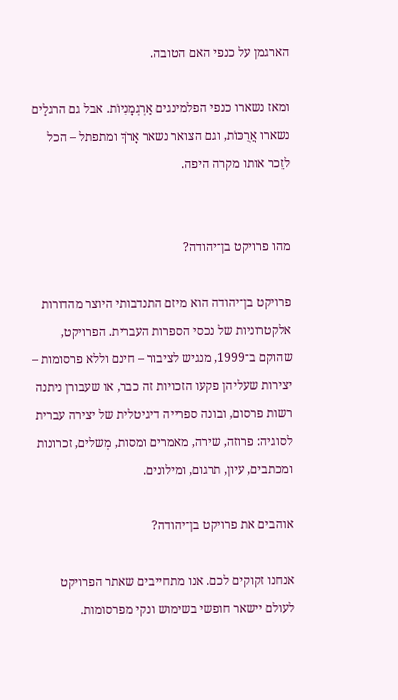הארגמן על כנפי האם הטובה.

ומאז נשארו כנפי הפלמינגים אַרְגְמָנִיוֹת. אבל גם הרגלַים נשארו אֲרֻכּוֹת, וגם הצואר נשאר אָרֹךְ ומתפתל – הכל לזֵכר אותו מקרה היפה.


מהו פרויקט בן־יהודה?

פרויקט בן־יהודה הוא מיזם התנדבותי היוצר מהדורות אלקטרוניות של נכסי הספרות העברית. הפרויקט, שהוקם ב־1999, מנגיש לציבור – חינם וללא פרסומות – יצירות שעליהן פקעו הזכויות זה כבר, או שעבורן ניתנה רשות פרסום, ובונה ספרייה דיגיטלית של יצירה עברית לסוגיה: פרוזה, שירה, מאמרים ומסות, מְשלים, זכרונות ומכתבים, עיון, תרגום, ומילונים.

אוהבים את פרויקט בן־יהודה?

אנחנו זקוקים לכם. אנו מתחייבים שאתר הפרויקט לעולם יישאר חופשי בשימוש ונקי מפרסומות.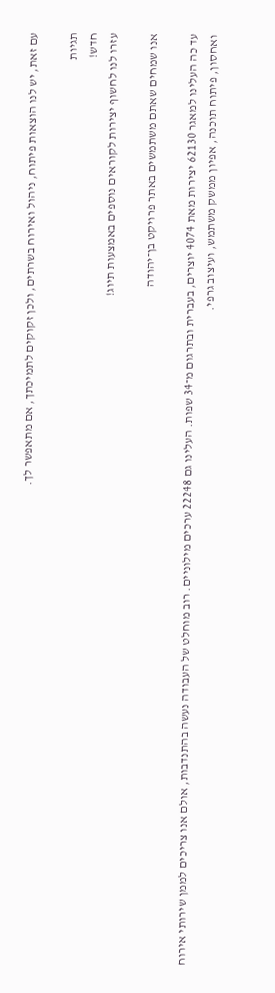עם זאת, יש לנו הוצאות פיתוח, ניהול ואירוח בשרתים, ולכן זקוקים לתמיכתך, אם מתאפשר לך.

תגיות
חדש!
עזרו לנו לחשוף יצירות לקוראים נוספים באמצעות תיוג!

אנו שמחים שאתם משתמשים באתר פרויקט בן־יהודה

עד כה העלינו למאגר 62130 יצירות מאת 4074 יוצרים, בעברית ובתרגום מ־34 שפות. העלינו גם 22248 ערכים מילוניים. רוב מוחלט של העבודה נעשה בהתנדבות, אולם אנו צריכים לממן שירותי אירוח ואחסון, פיתוח תוכנה, אפיון ממשק משתמש, ועיצוב גרפי.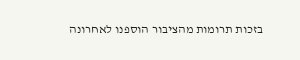בזכות תרומות מהציבור הוספנו לאחרונה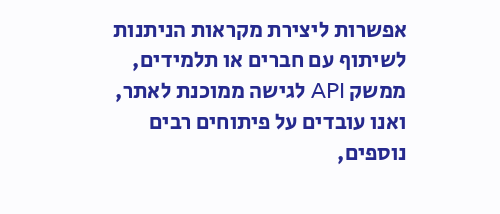אפשרות ליצירת מקראות הניתנות לשיתוף עם חברים או תלמידים, ממשק API לגישה ממוכנת לאתר, ואנו עובדים על פיתוחים רבים נוספים,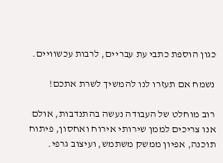כגון הוספת כתבי עת עבריים, לרבות עכשוויים.

נשמח אם תעזרו לנו להמשיך לשרת אתכם!

רוב מוחלט של העבודה נעשה בהתנדבות, אולם אנו צריכים לממן שירותי אירוח ואחסון, פיתוח תוכנה, אפיון ממשק משתמש, ועיצוב גרפי.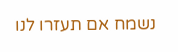נשמח אם תעזרו לנו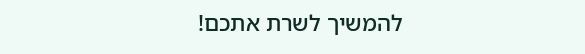להמשיך לשרת אתכם!